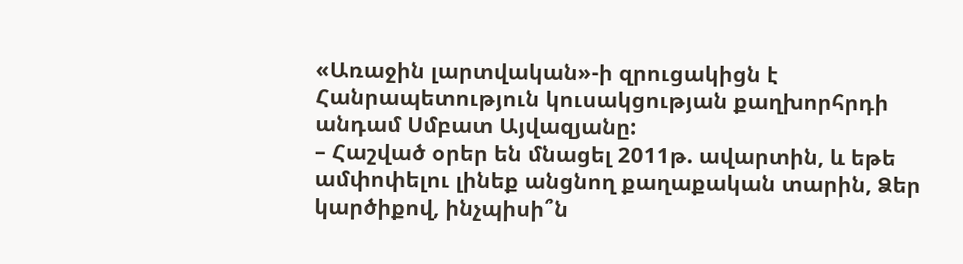«Առաջին լարտվական»-ի զրուցակիցն է Հանրապետություն կուսակցության քաղխորհրդի անդամ Սմբատ Այվազյանը:
– Հաշված օրեր են մնացել 2011թ. ավարտին, և եթե ամփոփելու լինեք անցնող քաղաքական տարին, Ձեր կարծիքով, ինչպիսի՞ն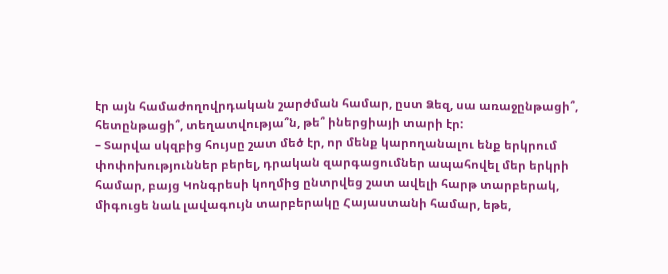էր այն համաժողովրդական շարժման համար, ըստ Ձեզ, սա առաջընթացի՞, հետընթացի՞, տեղատվությա՞ն, թե՞ իներցիայի տարի էր:
– Տարվա սկզբից հույսը շատ մեծ էր, որ մենք կարողանալու ենք երկրում փոփոխություններ բերել, դրական զարգացումներ ապահովել մեր երկրի համար, բայց Կոնգրեսի կողմից ընտրվեց շատ ավելի հարթ տարբերակ, միգուցե նաև լավագույն տարբերակը Հայաստանի համար, եթե,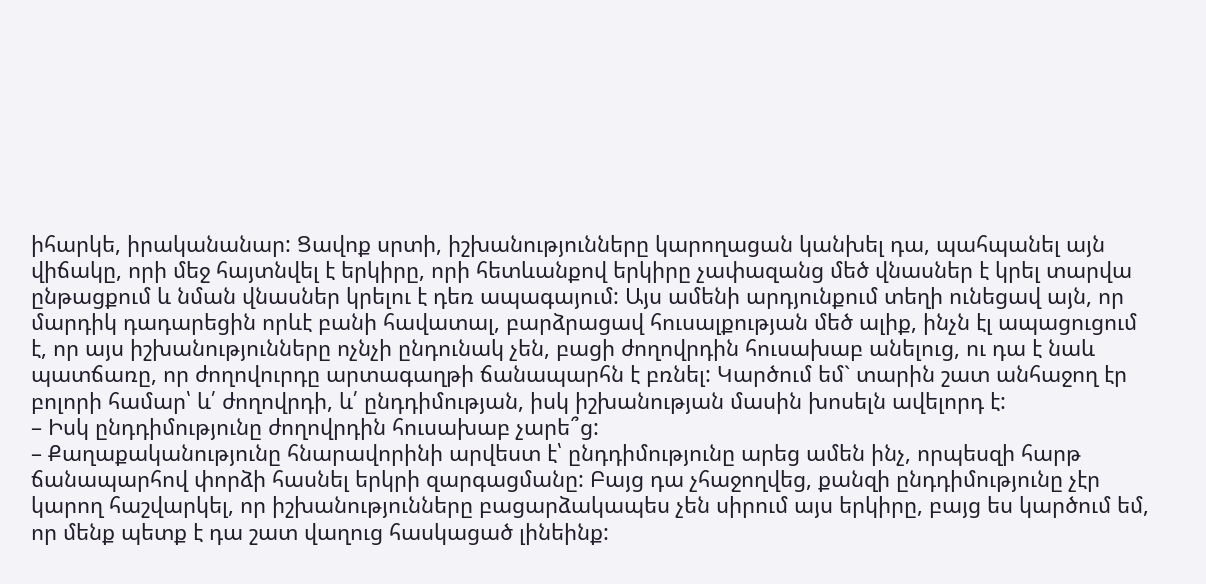իհարկե, իրականանար: Ցավոք սրտի, իշխանությունները կարողացան կանխել դա, պահպանել այն վիճակը, որի մեջ հայտնվել է երկիրը, որի հետևանքով երկիրը չափազանց մեծ վնասներ է կրել տարվա ընթացքում և նման վնասներ կրելու է դեռ ապագայում: Այս ամենի արդյունքում տեղի ունեցավ այն, որ մարդիկ դադարեցին որևէ բանի հավատալ, բարձրացավ հուսալքության մեծ ալիք, ինչն էլ ապացուցում է, որ այս իշխանությունները ոչնչի ընդունակ չեն, բացի ժողովրդին հուսախաբ անելուց, ու դա է նաև պատճառը, որ ժողովուրդը արտագաղթի ճանապարհն է բռնել: Կարծում եմ` տարին շատ անհաջող էր բոլորի համար՝ և՛ ժողովրդի, և՛ ընդդիմության, իսկ իշխանության մասին խոսելն ավելորդ է:
– Իսկ ընդդիմությունը ժողովրդին հուսախաբ չարե՞ց:
– Քաղաքականությունը հնարավորինի արվեստ է՝ ընդդիմությունը արեց ամեն ինչ, որպեսզի հարթ ճանապարհով փորձի հասնել երկրի զարգացմանը: Բայց դա չհաջողվեց, քանզի ընդդիմությունը չէր կարող հաշվարկել, որ իշխանությունները բացարձակապես չեն սիրում այս երկիրը, բայց ես կարծում եմ, որ մենք պետք է դա շատ վաղուց հասկացած լինեինք: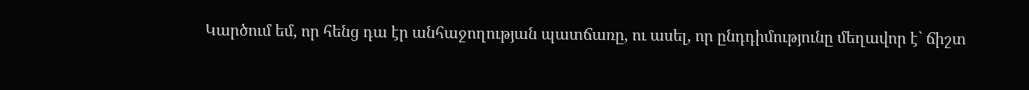Կարծում եմ, որ հենց դա էր անհաջողության պատճառը, ու ասել, որ ընդդիմությունը մեղավոր է` ճիշտ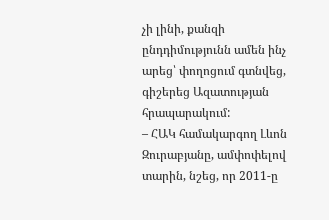չի լինի, քանզի ընդդիմությունն ամեն ինչ արեց՝ փողոցում գտնվեց, գիշերեց Ազատության հրապարակում:
– ՀԱԿ համակարգող Լևոն Զուրաբյանը, ամփոփելով տարին, նշեց, որ 2011-ը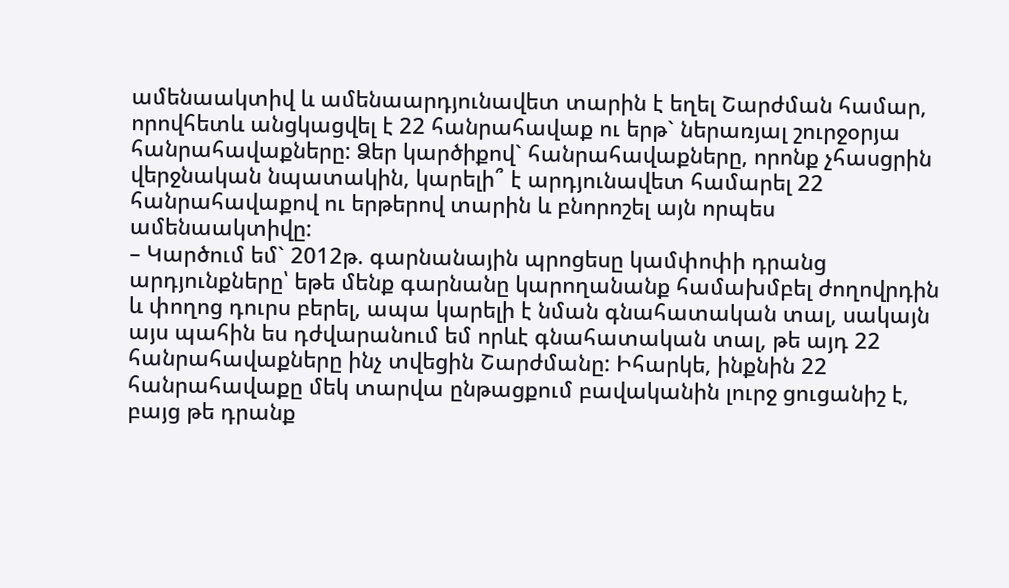ամենաակտիվ և ամենաարդյունավետ տարին է եղել Շարժման համար, որովհետև անցկացվել է 22 հանրահավաք ու երթ` ներառյալ շուրջօրյա հանրահավաքները: Ձեր կարծիքով` հանրահավաքները, որոնք չհասցրին վերջնական նպատակին, կարելի՞ է արդյունավետ համարել 22 հանրահավաքով ու երթերով տարին և բնորոշել այն որպես ամենաակտիվը:
– Կարծում եմ` 2012թ. գարնանային պրոցեսը կամփոփի դրանց արդյունքները՝ եթե մենք գարնանը կարողանանք համախմբել ժողովրդին և փողոց դուրս բերել, ապա կարելի է նման գնահատական տալ, սակայն այս պահին ես դժվարանում եմ որևէ գնահատական տալ, թե այդ 22 հանրահավաքները ինչ տվեցին Շարժմանը: Իհարկե, ինքնին 22 հանրահավաքը մեկ տարվա ընթացքում բավականին լուրջ ցուցանիշ է, բայց թե դրանք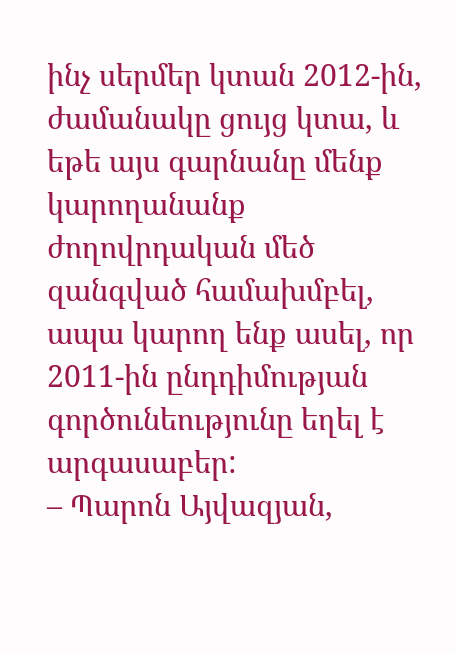ինչ սերմեր կտան 2012-ին, ժամանակը ցույց կտա, և եթե այս գարնանը մենք կարողանանք ժողովրդական մեծ զանգված համախմբել, ապա կարող ենք ասել, որ 2011-ին ընդդիմության գործունեությունը եղել է արգասաբեր:
– Պարոն Այվազյան,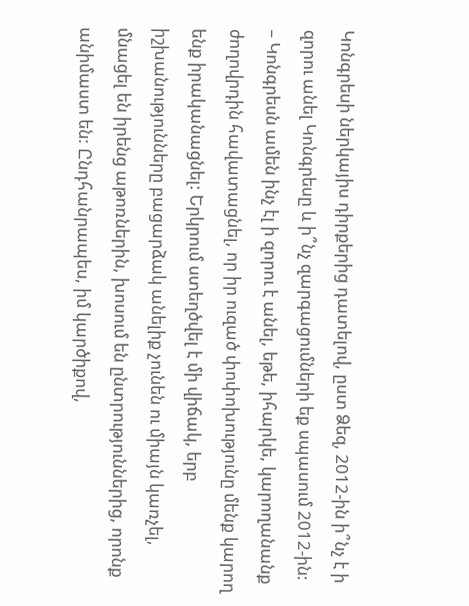Կոնգրեսի ներկայիս դիրքերից դատելով, ըստ Ձեզ, 2012-ին ի՞նչ է ի զորու անել Կոնգրեսը և ի՞նչ զարգացումների եք սպասում 2012-ին:
– Կոնգրեսն ամեն ինչ էլ ի զորու է անել, եթե, իհարկե, կարողանանք ժողովրդին հավատացնել, որ իր ուզած փոփոխությունը մենք կարող ենք իրականացնել: Երկրում ստեղծվել է մի վիճակ, երբ իշխանությունները բացարձակ անելիք չունեն ու միայն կառչել, մնացել են իրենց աթոռներին, խոսում են ընտրություններից, որոնք անիմաստ են: Ընդհանրապես, իմ կարծիքով,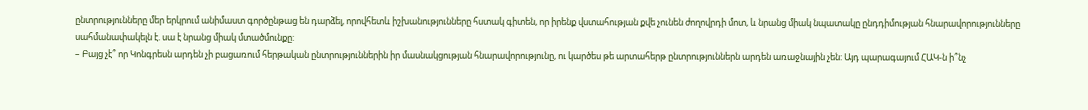ընտրությունները մեր երկրում անիմաստ գործընթաց են դարձել, որովհետև իշխանությունները հստակ գիտեն, որ իրենք վստահության քվե չունեն ժողովրդի մոտ, և նրանց միակ նպատակը ընդդիմության հնարավորությունները սահմանափակելն է. սա է նրանց միակ մտածմունքը:
– Բայց չէ՞ որ Կոնգրեսն արդեն չի բացառում հերթական ընտրություններին իր մասնակցության հնարավորությունը, ու կարծես թե արտահերթ ընտրություններն արդեն առաջնային չեն: Այդ պարագայում ՀԱԿ-ն ի՞նչ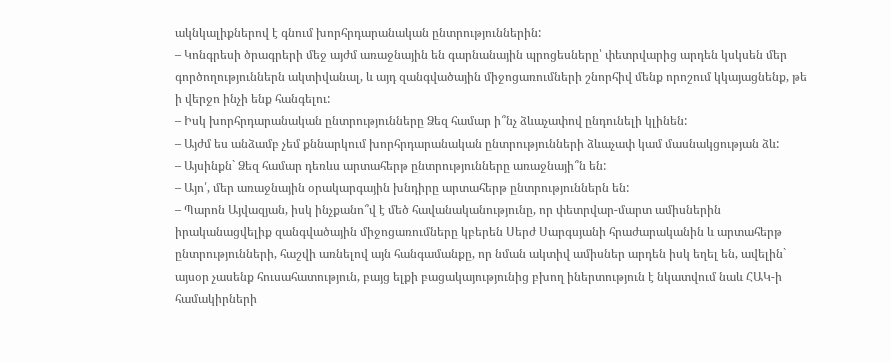ակնկալիքներով է գնում խորհրդարանական ընտրություններին:
– Կոնգրեսի ծրագրերի մեջ այժմ առաջնային են գարնանային պրոցեսները՝ փետրվարից արդեն կսկսեն մեր գործողություններն ակտիվանալ, և այդ զանգվածային միջոցառումների շնորհիվ մենք որոշում կկայացնենք, թե ի վերջո ինչի ենք հանգելու:
– Իսկ խորհրդարանական ընտրությունները Ձեզ համար ի՞նչ ձևաչափով ընդունելի կլինեն:
– Այժմ ես անձամբ չեմ քննարկում խորհրդարանական ընտրությունների ձևաչափ կամ մասնակցության ձև:
– Այսինքն` Ձեզ համար դեռևս արտահերթ ընտրությունները առաջնայի՞ն են:
– Այո՛, մեր առաջնային օրակարգային խնդիրը արտահերթ ընտրություններն են:
– Պարոն Այվազյան, իսկ ինչքանո՞վ է մեծ հավանականությունը, որ փետրվար-մարտ ամիսներին իրականացվելիք զանգվածային միջոցառումները կբերեն Սերժ Սարգսյանի հրաժարականին և արտահերթ ընտրությունների, հաշվի առնելով այն հանգամանքը, որ նման ակտիվ ամիսներ արդեն իսկ եղել են, ավելին` այսօր չասենք հուսահատություն, բայց ելքի բացակայությունից բխող իներտություն է նկատվում նաև ՀԱԿ-ի համակիրների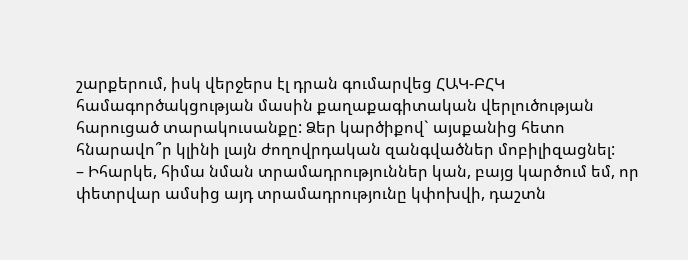շարքերում, իսկ վերջերս էլ դրան գումարվեց ՀԱԿ-ԲՀԿ համագործակցության մասին քաղաքագիտական վերլուծության հարուցած տարակուսանքը: Ձեր կարծիքով` այսքանից հետո հնարավո՞ր կլինի լայն ժողովրդական զանգվածներ մոբիլիզացնել:
– Իհարկե, հիմա նման տրամադրություններ կան, բայց կարծում եմ, որ փետրվար ամսից այդ տրամադրությունը կփոխվի, դաշտն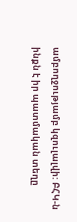ամբողջությամբ կզուլալվի: ԲՀԿ-ն ինքն է իր պատմական տեղը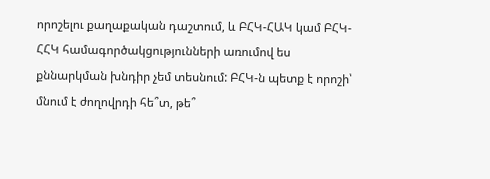որոշելու քաղաքական դաշտում, և ԲՀԿ-ՀԱԿ կամ ԲՀԿ-ՀՀԿ համագործակցությունների առումով ես քննարկման խնդիր չեմ տեսնում: ԲՀԿ-ն պետք է որոշի՝ մնում է ժողովրդի հե՞տ, թե՞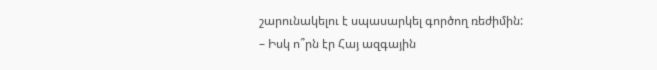շարունակելու է սպասարկել գործող ռեժիմին:
– Իսկ ո՞րն էր Հայ ազգային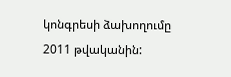կոնգրեսի ձախողումը 2011 թվականին: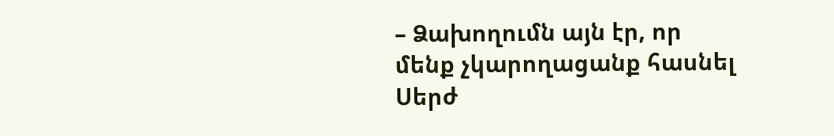– Ձախողումն այն էր, որ մենք չկարողացանք հասնել Սերժ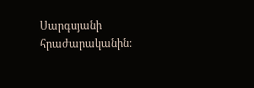Սարգսյանի հրաժարականին: